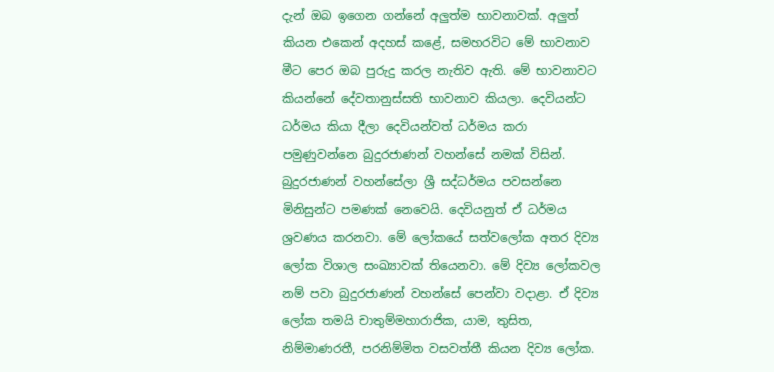දැන් ඔබ ඉගෙන ගන්නේ අලුත්ම භාවනාවක්. අලුත් කියන එකෙන් අදහස් කළේ, සමහරවිට මේ භාවනාව මීට පෙර ඔබ පුරුදු කරල නැතිව ඇති. මේ භාවනාවට කියන්නේ දේවතානුස්සති භාවනාව කියලා. දෙවියන්ට ධර්මය කියා දීලා දෙවියන්වත් ධර්මය කරා පමුණුවන්නෙ බුදුරජාණන් වහන්සේ නමක් විසින්. බුදුරජාණන් වහන්සේලා ශ්‍රී සද්ධර්මය පවසන්නෙ මිනිසුන්ට පමණක් නෙවෙයි. දෙවියනුත් ඒ ධර්මය ශ්‍රවණය කරනවා. මේ ලෝකයේ සත්වලෝක අතර දිව්‍ය ලෝක විශාල සංඛ්‍යාවක් තියෙනවා. මේ දිව්‍ය ලෝකවල නම් පවා බුදුරජාණන් වහන්සේ පෙන්වා වදාළා. ඒ දිව්‍ය ලෝක තමයි චාතුම්මහාරාජික, යාම, තුසිත, නිම්මාණරතී, පරනිම්මිත වසවත්තී කියන දිව්‍ය ලෝක.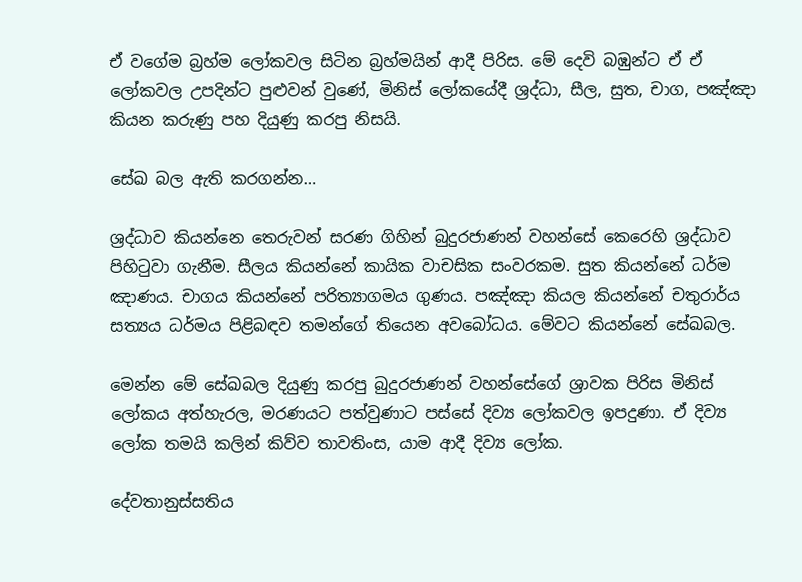ඒ වගේම බ්‍රහ්ම ලෝකවල සිටින බ්‍රහ්මයින් ආදී පිරිස. මේ දෙවි බඹුන්ට ඒ ඒ ලෝකවල උපදින්ට පුළුවන් වුණේ, මිනිස් ලෝකයේදී ශ්‍රද්ධා, සීල, සුත, චාග, පඤ්ඤා කියන කරුණු පහ දියුණු කරපු නිසයි.

සේඛ බල ඇති කරගන්න…

ශ්‍රද්ධාව කියන්නෙ තෙරුවන් සරණ ගිහින් බුදුරජාණන් වහන්සේ කෙරෙහි ශ්‍රද්ධාව පිහිටුවා ගැනීම. සීලය කියන්නේ කායික වාචසික සංවරකම. සුත කියන්නේ ධර්ම ඤාණය. චාගය කියන්නේ පරිත්‍යාගමය ගුණය. පඤ්ඤා කියල කියන්නේ චතුරාර්ය සත්‍යය ධර්මය පිළිබඳව තමන්ගේ තියෙන අවබෝධය. මේවට කියන්නේ සේඛබල.

මෙන්න මේ සේඛබල දියුණු කරපු බුදුරජාණන් වහන්සේගේ ශ්‍රාවක පිරිස මිනිස් ලෝකය අත්හැරල, මරණයට පත්වුණාට පස්සේ දිව්‍ය ලෝකවල ඉපදුණා. ඒ දිව්‍ය ලෝක තමයි කලින් කිව්ව තාවතිංස, යාම ආදී දිව්‍ය ලෝක.

දේවතානුස්සතිය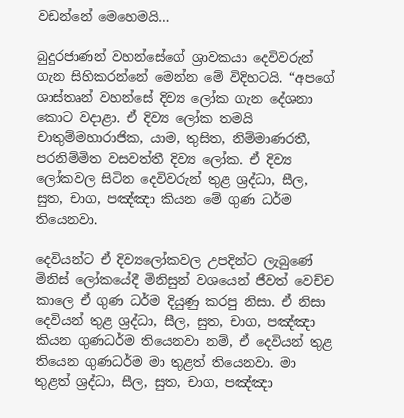වඩන්නේ මෙහෙමයි…

බුදුරජාණන් වහන්සේගේ ශ්‍රාවකයා දෙවිවරුන් ගැන සිහිකරන්නේ මෙන්න මේ විදිහටයි. “අපගේ ශාස්තෘන් වහන්සේ දිව්‍ය ලෝක ගැන දේශනා කොට වදාළා. ඒ දිව්‍ය ලෝක තමයි චාතුම්මහාරාජික, යාම, තුසිත, නිම්මාණරතී, පරනිම්මිත වසවත්තී දිව්‍ය ලෝක. ඒ දිව්‍ය ලෝකවල සිටින දෙවිවරුන් තුළ ශ්‍රද්ධා, සීල, සුත, චාග, පඤ්ඤා කියන මේ ගුණ ධර්ම තියෙනවා.

දෙවියන්ට ඒ දිව්‍යලෝකවල උපදින්ට ලැබුණේ මිනිස් ලෝකයේදී මිනිසුන් වශයෙන් ජීවත් වෙච්ච කාලෙ ඒ ගුණ ධර්ම දියුණු කරපු නිසා. ඒ නිසා දෙවියන් තුළ ශ්‍රද්ධා, සීල, සුත, චාග, පඤ්ඤා කියන ගුණධර්ම තියෙනවා නම්, ඒ දෙවියන් තුළ තියෙන ගුණධර්ම මා තුළත් තියෙනවා. මා තුළත් ශ්‍රද්ධා, සීල, සුත, චාග, පඤ්ඤා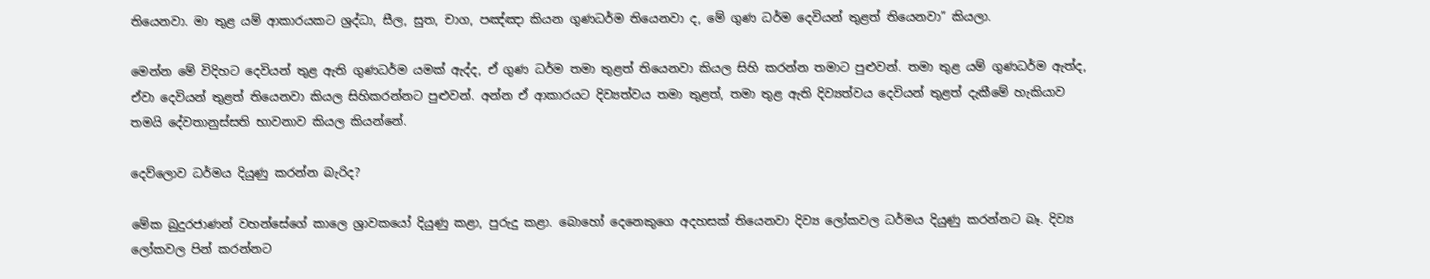තියෙනවා. මා තුළ යම් ආකාරයකට ශ්‍රද්ධා, සීල, සුත, චාග, පඤ්ඤා කියන ගුණධර්ම තියෙනවා ද, මේ ගුණ ධර්ම දෙවියන් තුළත් තියෙනවා” කියලා.

මෙන්න මේ විදිහට දෙවියන් තුළ ඇති ගුණධර්ම යමක් ඇද්ද, ඒ ගුණ ධර්ම තමා තුළත් තියෙනවා කියල සිහි කරන්න තමාට පුළුවන්. තමා තුළ යම් ගුණධර්ම ඇත්ද, ඒවා දෙවියන් තුළත් තියෙනවා කියල සිහිකරන්නට පුළුවන්. අන්න ඒ ආකාරයට දිව්‍යත්වය තමා තුළත්, තමා තුළ ඇති දිව්‍යත්වය දෙවියන් තුළත් දැකීමේ හැකියාව තමයි දේවතානුස්සති භාවනාව කියල කියන්නේ.

දෙව්ලොව ධර්මය දියුණු කරන්න බැරිද?

මේක බුදුරජාණන් වහන්සේගේ කාලෙ ශ්‍රාවකයෝ දියුණු කළා, පුරුදු කළා. බොහෝ දෙනෙකුගෙ අදහසක් තියෙනවා දිව්‍ය ලෝකවල ධර්මය දියුණු කරන්නට බෑ. දිව්‍ය ලෝකවල පින් කරන්නට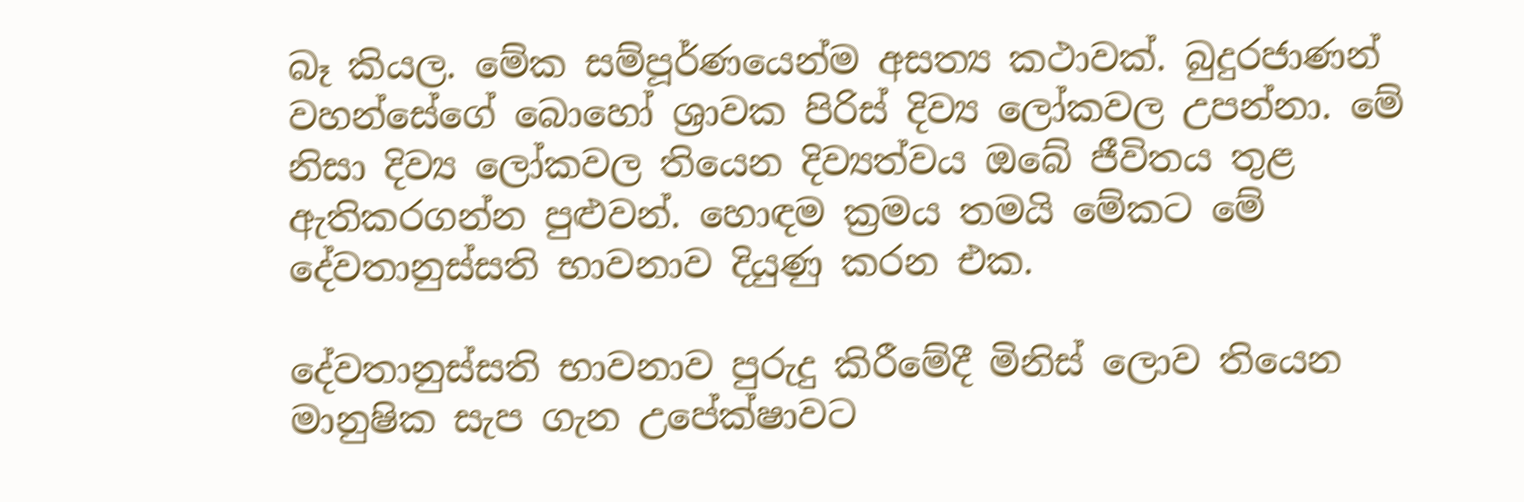බෑ කියල. මේක සම්පූර්ණයෙන්ම අසත්‍ය කථාවක්. බුදුරජාණන් වහන්සේගේ බොහෝ ශ්‍රාවක පිරිස් දිව්‍ය ලෝකවල උපන්නා. මේ නිසා දිව්‍ය ලෝකවල තියෙන දිව්‍යත්වය ඔබේ ජීවිතය තුළ ඇතිකරගන්න පුළුවන්. හොඳම ක්‍රමය තමයි මේකට මේ දේවතානුස්සති භාවනාව දියුණු කරන එක.

දේවතානුස්සති භාවනාව පුරුදු කිරීමේදී මිනිස් ලොව තියෙන මානුෂික සැප ගැන උපේක්ෂාවට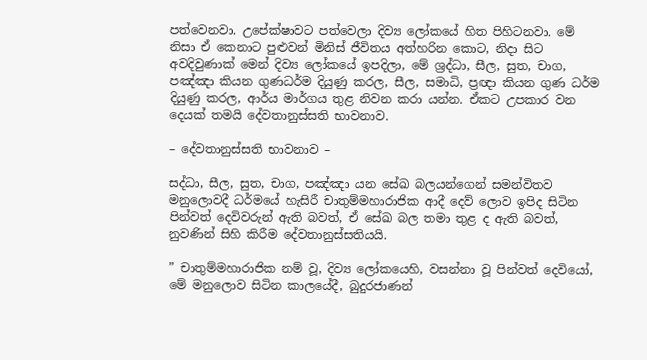පත්වෙනවා. උපේක්ෂාවට පත්වෙලා දිව්‍ය ලෝකයේ හිත පිහිටනවා. මේ නිසා ඒ කෙනාට පුළුවන් මිනිස් ජීවිතය අත්හරින කොට, නිදා සිට අවදිවුණාක් මෙන් දිව්‍ය ලෝකයේ ඉපදිලා, මේ ශ්‍රද්ධා, සීල, සුත, චාග, පඤ්ඤා කියන ගුණධර්ම දියුණු කරල, සීල, සමාධි, ප්‍රඥා කියන ගුණ ධර්ම දියුණු කරල, ආර්ය මාර්ගය තුළ නිවන කරා යන්න. ඒකට උපකාර වන දෙයක් තමයි දේවතානුස්සති භාවනාව.

– දේවතානුස්සති භාවනාව –

සද්ධා, සීල, සුත, චාග, පඤ්ඤා යන සේඛ බලයන්ගෙන් සමන්විතව මනුලොවදී ධර්මයේ හැසිරී චාතුම්මහාරාජික ආදී දෙව් ලොව ඉපිද සිටින පින්වත් දෙවිවරුන් ඇති බවත්, ඒ සේඛ බල තමා තුළ ද ඇති බවත්, නුවණින් සිහි කිරීම දේවතානුස්සතියයි.

” චාතුම්මහාරාජික නම් වූ, දිව්‍ය ලෝකයෙහි, වසන්නා වූ පින්වත් දෙවියෝ, මේ මනුලොව සිටින කාලයේදී, බුදුරජාණන්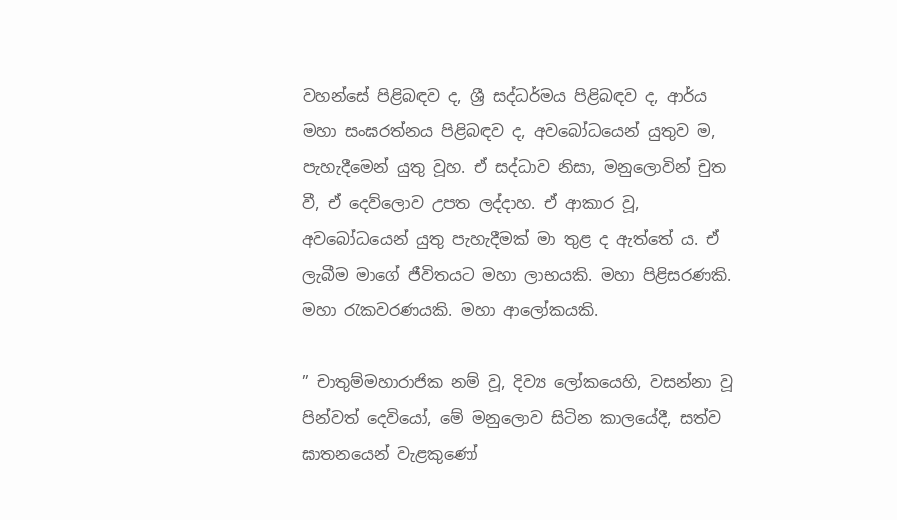වහන්සේ පිළිබඳව ද, ශ්‍රී සද්ධර්මය පිළිබඳව ද, ආර්ය මහා සංඝරත්නය පිළිබඳව ද, අවබෝධයෙන් යුතුව ම, පැහැදීමෙන් යුතු වූහ. ඒ සද්ධාව නිසා, මනුලොවින් චුත වී, ඒ දෙව්ලොව උපත ලද්දාහ. ඒ ආකාර වූ, අවබෝධයෙන් යුතු පැහැදීමක් මා තුළ ද ඇත්තේ ය. ඒ ලැබීම මාගේ ජීවිතයට මහා ලාභයකි. මහා පිළිසරණකි. මහා රැකවරණයකි. මහා ආලෝකයකි.

” චාතුම්මහාරාජික නම් වූ, දිව්‍ය ලෝකයෙහි, වසන්නා වූ පින්වත් දෙවියෝ, මේ මනුලොව සිටින කාලයේදී, සත්ව ඝාතනයෙන් වැළකුණෝ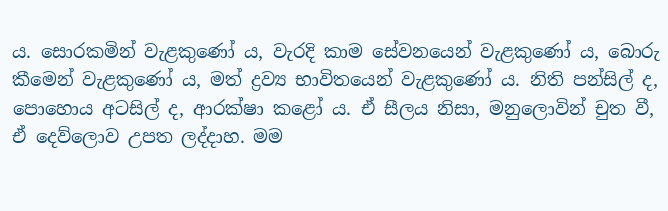ය. සොරකමින් වැළකුණෝ ය, වැරදි කාම සේවනයෙන් වැළකුණෝ ය, බොරු කීමෙන් වැළකුණෝ ය, මත් ද්‍රව්‍ය භාවිතයෙන් වැළකුණෝ ය. නිති පන්සිල් ද, පොහොය අටසිල් ද, ආරක්ෂා කළෝ ය. ඒ සීලය නිසා, මනුලොවින් චුත වී, ඒ දෙව්ලොව උපත ලද්දාහ. මම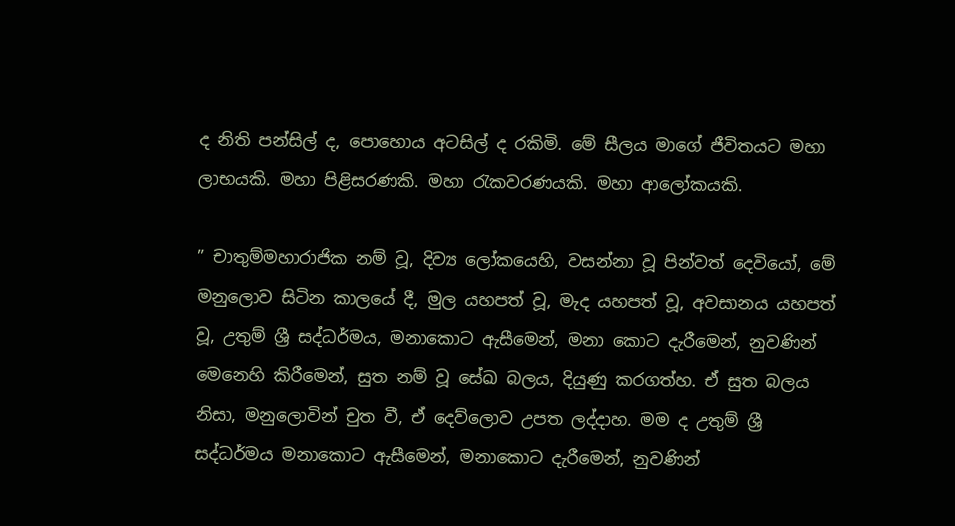ද නිති පන්සිල් ද, පොහොය අටසිල් ද රකිමි. මේ සීලය මාගේ ජීවිතයට මහා ලාභයකි. මහා පිළිසරණකි. මහා රැකවරණයකි. මහා ආලෝකයකි.

” චාතුම්මහාරාජික නම් වූ, දිව්‍ය ලෝකයෙහි, වසන්නා වූ පින්වත් දෙවියෝ, මේ මනුලොව සිටින කාලයේ දී, මුල යහපත් වූ, මැද යහපත් වූ, අවසානය යහපත් වූ, උතුම් ශ්‍රී සද්ධර්මය, මනාකොට ඇසීමෙන්, මනා කොට දැරීමෙන්, නුවණින් මෙනෙහි කිරීමෙන්, සුත නම් වූ සේඛ බලය, දියුණු කරගත්හ. ඒ සුත බලය නිසා, මනුලොවින් චුත වී, ඒ දෙව්ලොව උපත ලද්දාහ. මම ද උතුම් ශ්‍රී සද්ධර්මය මනාකොට ඇසීමෙන්, මනාකොට දැරීමෙන්, නුවණින්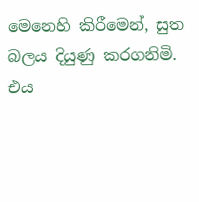මෙනෙහි කිරීමෙන්, සුත බලය දියුණු කරගනිමි. එය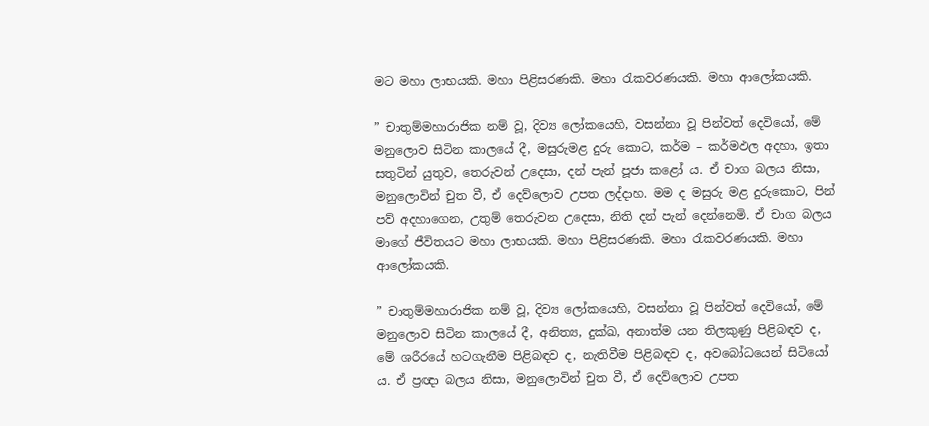මට මහා ලාභයකි. මහා පිළිසරණකි. මහා රැකවරණයකි. මහා ආලෝකයකි.

” චාතුම්මහාරාජික නම් වූ, දිව්‍ය ලෝකයෙහි, වසන්නා වූ පින්වත් දෙවියෝ, මේ මනුලොව සිටින කාලයේ දී, මසුරුමළ දුරු කොට, කර්ම – කර්මඵල අදහා, ඉතා සතුටින් යුතුව, තෙරුවන් උදෙසා, දන් පැන් පූජා කළෝ ය. ඒ චාග බලය නිසා, මනුලොවින් චුත වී, ඒ දෙව්ලොව උපත ලද්දාහ. මම ද මසුරු මළ දුරුකොට, පින් පව් අදහාගෙන, උතුම් තෙරුවන උදෙසා, නිති දන් පැන් දෙන්නෙමි. ඒ චාග බලය මාගේ ජීවිතයට මහා ලාභයකි. මහා පිළිසරණකි. මහා රැකවරණයකි. මහා ආලෝකයකි.

” චාතුම්මහාරාජික නම් වූ, දිව්‍ය ලෝකයෙහි, වසන්නා වූ පින්වත් දෙවියෝ, මේ මනුලොව සිටින කාලයේ දී, අනිත්‍ය, දුක්ඛ, අනාත්ම යන තිලකුණු පිළිබඳව ද, මේ ශරීරයේ හටගැනීම පිළිබඳව ද, නැතිවීම පිළිබඳව ද, අවබෝධයෙන් සිටියෝ ය. ඒ ප්‍රඥා බලය නිසා, මනුලොවින් චුත වී, ඒ දෙව්ලොව උපත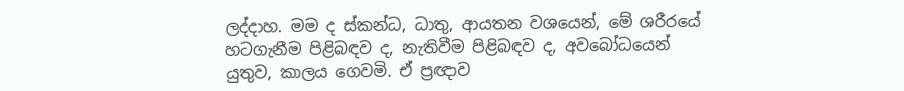ලද්දාහ. මම ද ස්කන්ධ, ධාතු, ආයතන වශයෙන්, මේ ශරීරයේ හටගැනීම පිළිබඳව ද, නැතිවීම පිළිබඳව ද, අවබෝධයෙන් යුතුව, කාලය ගෙවමි. ඒ ප්‍රඥාව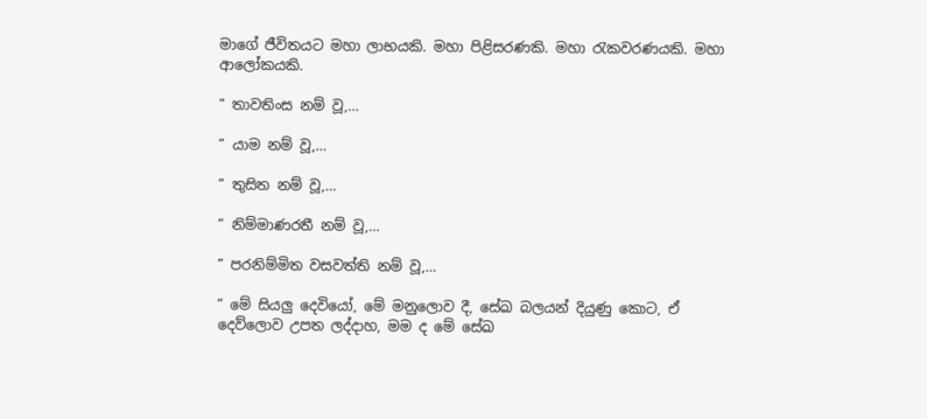මාගේ ජීවිතයට මහා ලාභයකි. මහා පිළිසරණකි. මහා රැකවරණයකි. මහා ආලෝකයකි.

” තාවතිංස නම් වූ,…

” යාම නම් වූ,…

” තුසිත නම් වූ,…

” නිම්මාණරතී නම් වූ,…

” පරනිම්මිත වසවත්ති නම් වූ,…

” මේ සියලු දෙවියෝ, මේ මනුලොව දී, සේඛ බලයන් දියුණු කොට, ඒ දෙව්ලොව උපත ලද්දාහ, මම ද මේ සේඛ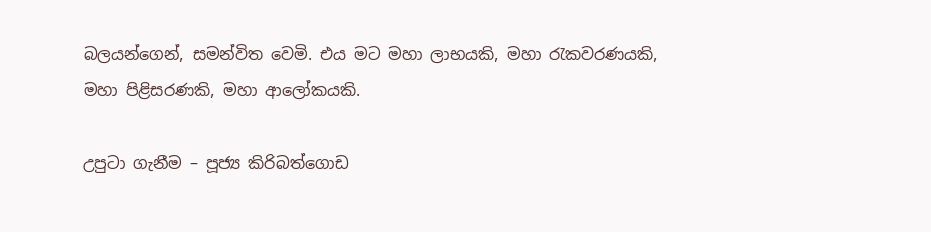බලයන්ගෙන්, සමන්විත වෙමි. එය මට මහා ලාභයකි, මහා රැකවරණයකි, මහා පිළිසරණකි, මහා ආලෝකයකි.

උපුටා ගැනීම – පූජ්‍ය කිරිබත්ගොඩ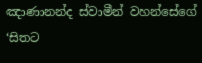ඤාණානන්ද ස්වාමීන් වහන්සේගේ ‘සිතට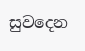සුවදෙන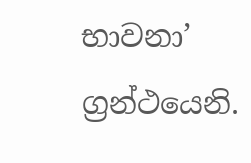භාවනා’ ග්‍රන්ථයෙනි.